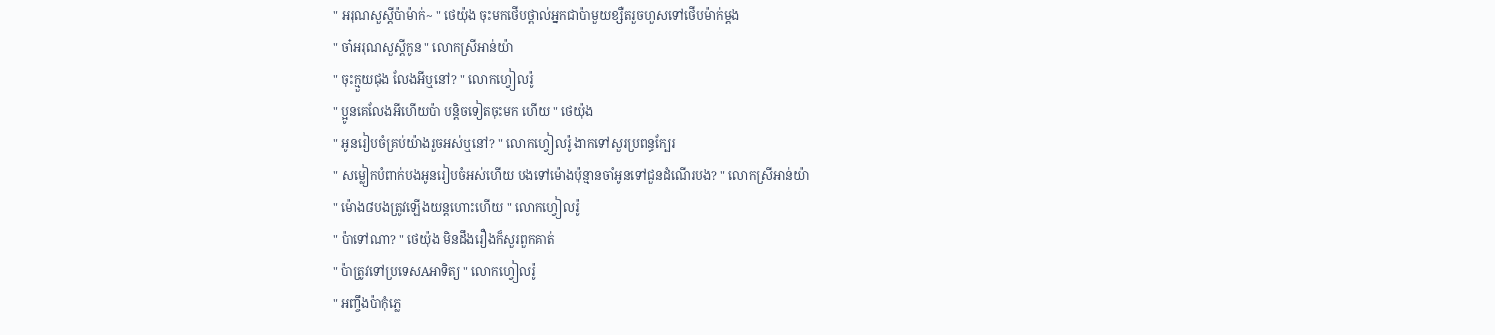" អរុណសួស្ដីប៉ាម៉ាក់~ " ថេយ៉ុង ចុះមកថើបថ្ពាល់អ្នកជាប៉ាមួយខ្សឺតរួចហួសទៅថើបម៉ាក់ម្ដង
" ចា៎អរុណសួស្តីកូន " លោកស្រីអាន់យ៉ា
" ចុះក្មួយជុង លែងអីឬនៅ? " លោកហ្វៀលរ៉ូ
" ប្អូនគេលែងអីហើយប៉ា បន្តិចទៀតចុះមក ហើយ " ថេយ៉ុង
" អូនរៀបចំគ្រប់យ៉ាងរួចអស់ឬនៅ? " លោកហ្វៀលរ៉ូ ងាកទៅសួរប្រពន្ធក្បែរ
" សម្លៀកបំពាក់បងអូនរៀបចំអស់ហើយ បងទៅម៉ោងប៉ុន្មានចាំអូនទៅជួនដំណើរបង? " លោកស្រីអាន់យ៉ា
" ម៉ោង៨បងត្រូវឡើងយន្តហោះហើយ " លោកហ្វៀលរ៉ូ
" ប៉ាទៅណា? " ថេយ៉ុង មិនដឹងរឿងក៏សួរពួកគាត់
" ប៉ាត្រូវទៅប្រទេសAអាទិត្យ " លោកហ្វៀលរ៉ូ
" អញ្ចឹងប៉ាកុំភ្លេ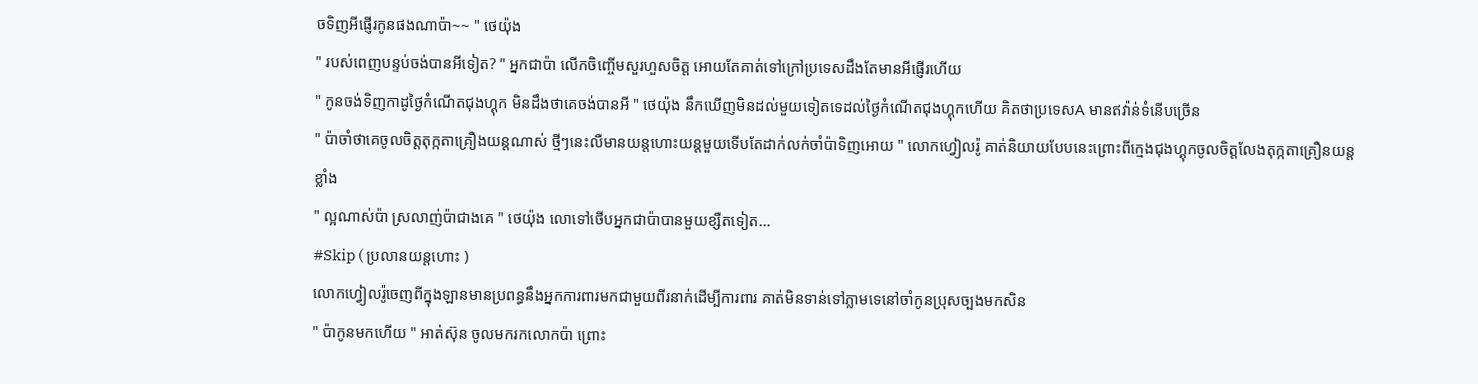ចទិញអីផ្ញើរកូនផងណាប៉ា~~ " ថេយ៉ុង
" របស់ពេញបន្ទប់ចង់បានអីទៀត? " អ្នកជាប៉ា លើកចិញ្ចើមសួរហួសចិត្ត អោយតែគាត់ទៅក្រៅប្រទេសដឹងតែមានអីផ្ញើរហើយ
" កូនចង់ទិញកាដូថ្ងៃកំណើតជុងហ្គុក មិនដឹងថាគេចង់បានអី " ថេយ៉ុង នឹកឃើញមិនដល់មួយទៀតទេដល់ថ្ងៃកំណើតជុងហ្គុកហើយ គិតថាប្រទេសA មានឥវ៉ាន់ទំនើបច្រើន
" ប៉ាចាំថាគេចូលចិត្តតុក្កតាគ្រឿងយន្តណាស់ ថ្មីៗនេះលឺមានយន្តហោះយន្តមួយទើបតែដាក់លក់ចាំប៉ាទិញអោយ " លោកហ្វៀលរ៉ូ គាត់និយាយបែបនេះព្រោះពីក្មេងជុងហ្គុកចូលចិត្តលែងតុក្កតាគ្រឿនយន្តខ្លាំង
" ល្អណាស់ប៉ា ស្រលាញ់ប៉ាជាងគេ " ថេយ៉ុង លោទៅថើបអ្នកជាប៉ាបានមួយខ្សឺតទៀត...
#Skip ( ប្រលានយន្តហោះ )
លោកហ្វៀលរ៉ូចេញពីក្នុងឡានមានប្រពន្ធនឹងអ្នកការពារមកជាមួយពីរនាក់ដើម្បីការពារ គាត់មិនទាន់ទៅភ្លាមទេនៅចាំកូនប្រុសច្បងមកសិន
" ប៉ាកូនមកហើយ " អាត់ស៊ុន ចូលមករកលោកប៉ា ព្រោះ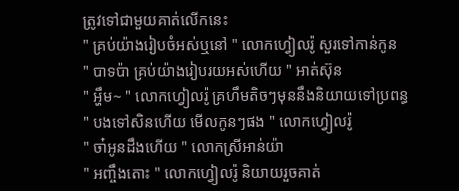ត្រូវទៅជាមួយគាត់លើកនេះ
" គ្រប់យ៉ាងរៀបចំអស់ឬនៅ " លោកហ្វៀលរ៉ូ សួរទៅកាន់កូន
" បាទប៉ា គ្រប់យ៉ាងរៀបរយអស់ហើយ " អាត់ស៊ុន
" អ្ហឹម~ " លោកហ្វៀលរ៉ូ គ្រហឹមតិចៗមុននឹងនិយាយទៅប្រពន្ធ
" បងទៅសិនហើយ មើលកូនៗផង " លោកហ្វៀលរ៉ូ
" ចា៎អូនដឹងហើយ " លោកស្រីអាន់យ៉ា
" អញ្ចឹងតោះ " លោកហ្វៀលរ៉ូ និយាយរួចគាត់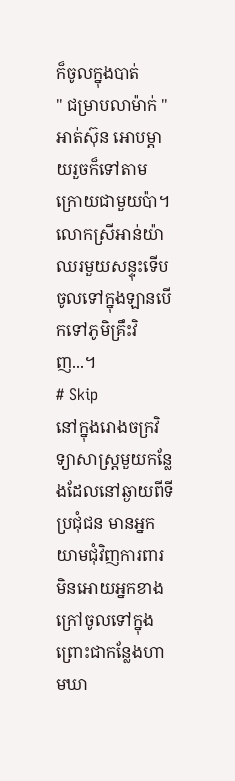ក៏ចូលក្នុងបាត់
" ជម្រាបលាម៉ាក់ " អាត់ស៊ុន អោបម្ដាយរួចក៏ទៅតាមក្រោយជាមួយប៉ា។ លោកស្រីអាន់យ៉ាឈរមួយសន្ទុះទើបចូលទៅក្នុងឡានបើកទៅភូមិគ្រឹះវិញ...។
# Skip
នៅក្នុងរោងចក្រវិទ្យាសាស្ត្រមួយកន្លែងដែលនៅឆ្ងាយពីទីប្រជុំជន មានអ្នកយាមជុំវិញការពារមិនអោយអ្នកខាងក្រៅចូលទៅក្នុង ព្រោះជាកន្លែងហាមឃា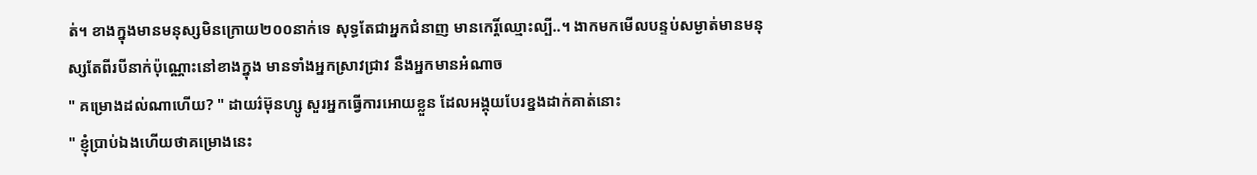ត់។ ខាងក្នុងមានមនុស្សមិនក្រោយ២០០នាក់ទេ សុទ្ធតែជាអ្នកជំនាញ មានកេរ្តិ៍ឈ្មោះល្បី..។ ងាកមកមើលបន្ទប់សម្ងាត់មានមនុស្សតែពីរបីនាក់ប៉ុណ្ណោះនៅខាងក្នុង មានទាំងអ្នកស្រាវជ្រាវ នឹងអ្នកមានអំណាច
" គម្រោងដល់ណាហើយ? " ដាយរ៌ម៊ុនហ្សូ សួរអ្នកធ្វើការអោយខ្លួន ដែលអង្គុយបែរខ្នងដាក់គាត់នោះ
" ខ្ញុំប្រាប់ឯងហើយថាគម្រោងនេះ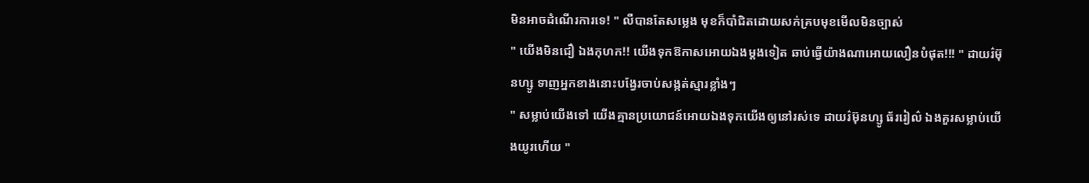មិនអាចដំណើរការទេ! " លឺបានតែសម្លេង មុខក៏បាំជិតដោយសក់គ្របមុខមើលមិនច្បាស់
" យើងមិនជឿ ឯងកុហក!! យើងទុកឱកាសអោយឯងម្ដងទៀត ឆាប់ធ្វើយ៉ាងណាអោយលឿនបំផុត!!! " ដាយរ៌ម៊ុនហ្សូ ទាញអ្នកខាងនោះបង្វែរចាប់សង្កត់ស្មារខ្លាំងៗ
" សម្លាប់យើងទៅ យើងគ្មានប្រយោជន៍អោយឯងទុកយើងឲ្យនៅរស់ទេ ដាយរ៌ម៊ុនហ្សូ ធ័ររៀល៌ ឯងគួរសម្លាប់យើងយូរហើយ "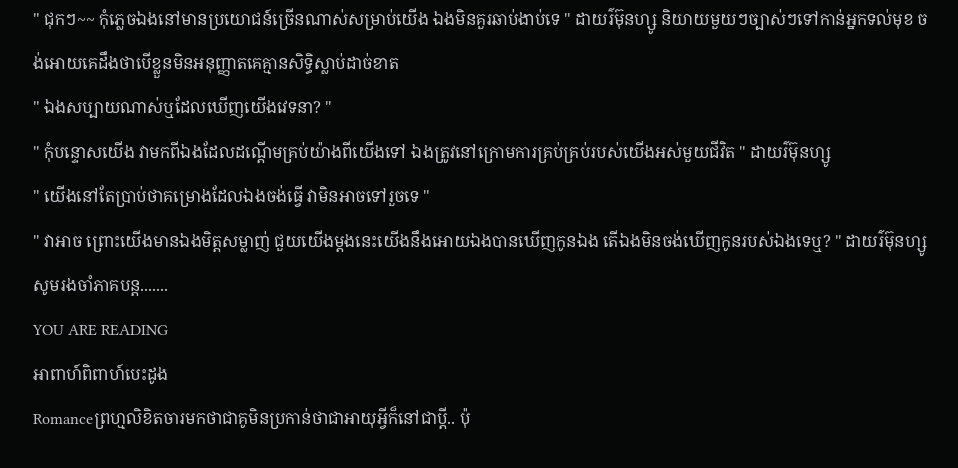" ជុកៗ~~ កុំភ្លេចឯងនៅមានប្រយោជន៍ច្រើនណាស់សម្រាប់យើង ឯងមិនគួរឆាប់ងាប់ទេ " ដាយរ៌ម៊ុនហ្សូ និយាយមួយៗច្បាស់ៗទៅកាន់អ្នកទល់មុខ ចង់អោយគេដឹងថាបើខ្លួនមិនអនុញ្ញាតគេគ្មានសិទ្ធិស្លាប់ដាច់ខាត
" ឯងសប្បាយណាស់ឬដែលឃើញយើងវេទនា? "
" កុំបន្ទោសយើង វាមកពីឯងដែលដណ្ដើមគ្រប់យ៉ាងពីយើងទៅ ឯងត្រូវនៅក្រោមការគ្រប់គ្រប់របស់យើងអស់មួយជីវិត " ដាយរ៌ម៊ុនហ្សូ
" យើងនៅតែប្រាប់ថាគម្រោងដែលឯងចង់ធ្វើ វាមិនអាចទៅរួចទេ "
" វាអាច ព្រោះយើងមានឯងមិត្តសម្លាញ់ ជួយយើងម្ដងនេះយើងនឹងអោយឯងបានឃើញកូនឯង តើឯងមិនចង់ឃើញកូនរបស់ឯងទេឬ? " ដាយរ៌ម៊ុនហ្សូ
សូមរងចាំភាគបន្ត.......
YOU ARE READING
អាពាហ៍ពិពាហ៍បេះដូង
Romanceព្រហ្មលិខិតចារមកថាជាគូមិនប្រកាន់ថាជាអាយុអ្វីក៏នៅជាប្ដី.. ប៉ុ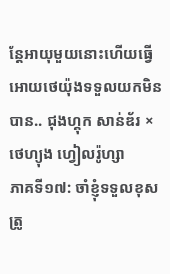ន្ដែអាយុមួយនោះហើយធ្វើអោយថេយ៉ុងទទួលយកមិនបាន.. ជុងហ្គុក សាន់ឌ័រ × ថេហ្យុង ហ្វៀលរ៉ូហ្សា
ភាគទី១៧: ចាំខ្ញុំទទួលខុសត្រូ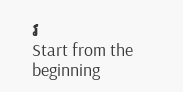វ
Start from the beginning